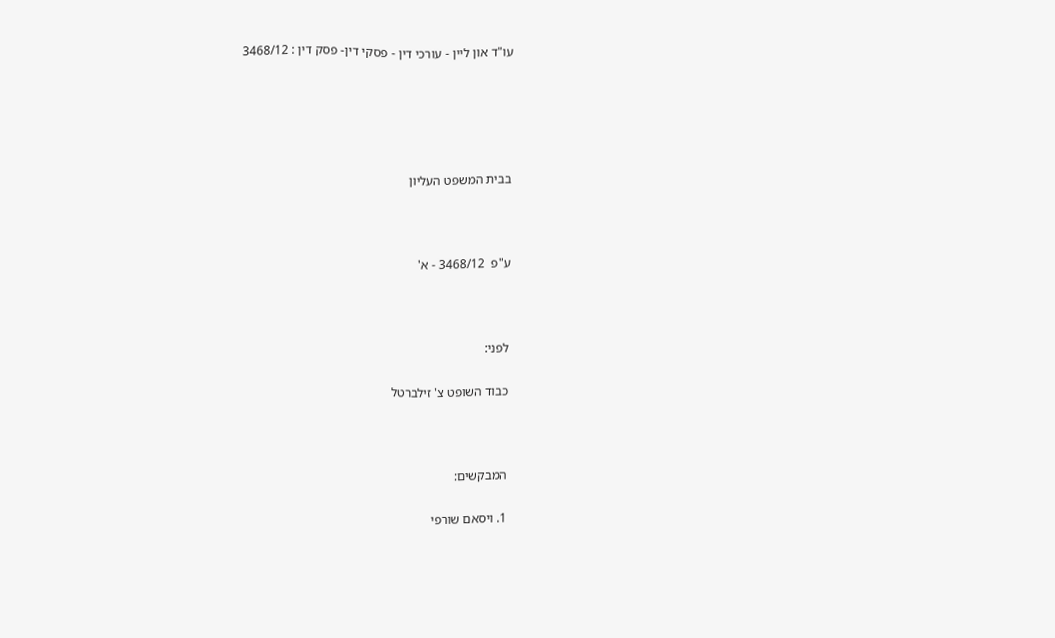עו"ד און ליין - עורכי דין - פסקי דין- פסק דין : 3468/12





בבית המשפט העליון



ע"פ  3468/12 - א'



לפני:

כבוד השופט צ' זילברטל



המבקשים:

1. ויסאם שורפי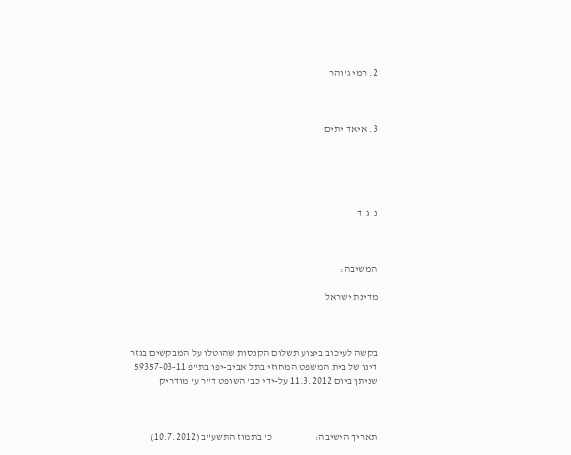2. רמי ג'והר



3. איאד יתים





נ  ג  ד



המשיבה:

מדינת ישראל



בקשה לעיכוב ביצוע תשלום הקנסות שהוטלו על המבקשים בגזר דינו של בית המשפט המחוזי בתל אביב-יפו בת"פ 59357-03-11 שניתן ביום 11.3.2012 על-ידי כב' השופט ד"ר ע' מודריק



תאריך הישיבה:                     כ' בתמוז התשע"ב (10.7.2012)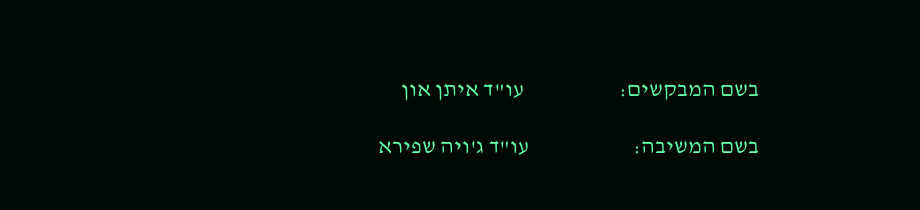בשם המבקשים:                     עו"ד איתן און

בשם המשיבה:                       עו"ד ג'ויה שפירא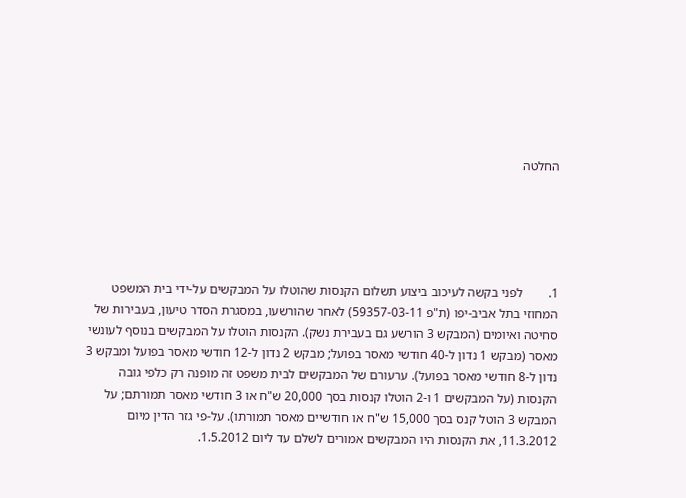החלטה





1.        לפני בקשה לעיכוב ביצוע תשלום הקנסות שהוטלו על המבקשים על-ידי בית המשפט המחוזי בתל אביב-יפו (ת"פ 59357-03-11) לאחר שהורשעו, במסגרת הסדר טיעון, בעבירות של סחיטה ואיומים (המבקש 3 הורשע גם בעבירת נשק). הקנסות הוטלו על המבקשים בנוסף לעונשי מאסר (מבקש 1 נדון ל-40 חודשי מאסר בפועל; מבקש 2 נדון ל-12 חודשי מאסר בפועל ומבקש 3 נדון ל-8 חודשי מאסר בפועל). ערעורם של המבקשים לבית משפט זה מופנה רק כלפי גובה הקנסות (על המבקשים 1 ו-2 הוטלו קנסות בסך 20,000 ש"ח או 3 חודשי מאסר תמורתם; על המבקש 3 הוטל קנס בסך 15,000 ש"ח או חודשיים מאסר תמורתו). על-פי גזר הדין מיום 11.3.2012, את הקנסות היו המבקשים אמורים לשלם עד ליום 1.5.2012.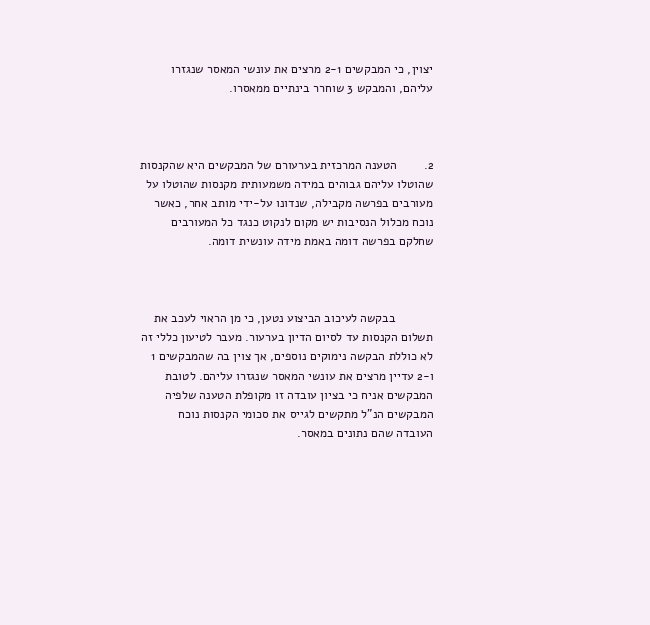יצוין, כי המבקשים 2-1 מרצים את עונשי המאסר שנגזרו עליהם, והמבקש 3 שוחרר בינתיים ממאסרו.



2.        הטענה המרכזית בערעורם של המבקשים היא שהקנסות שהוטלו עליהם גבוהים במידה משמעותית מקנסות שהוטלו על מעורבים בפרשה מקבילה, שנדונו על-ידי מותב אחר, כאשר נוכח מכלול הנסיבות יש מקום לנקוט כנגד כל המעורבים שחלקם בפרשה דומה באמת מידה עונשית דומה.



           בבקשה לעיכוב הביצוע נטען, כי מן הראוי לעכב את תשלום הקנסות עד לסיום הדיון בערעור. מעבר לטיעון כללי זה לא כוללת הבקשה נימוקים נוספים, אך צוין בה שהמבקשים 1 ו-2 עדיין מרצים את עונשי המאסר שנגזרו עליהם. לטובת המבקשים אניח כי בציון עובדה זו מקופלת הטענה שלפיה המבקשים הנ"ל מתקשים לגייס את סכומי הקנסות נוכח העובדה שהם נתונים במאסר.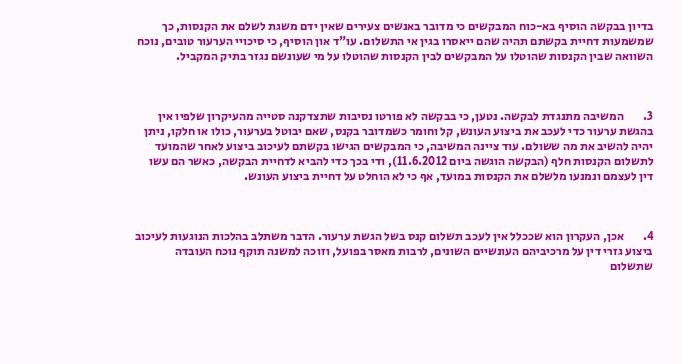בדיון בבקשה הוסיף בא-כוח המבקשים כי מדובר באנשים צעירים שאין ידם משגת לשלם את הקנסות, כך שמשמעות דחיית בקשתם תהיה שהם ייאסרו בגין אי התשלום. עו"ד און הוסיף, כי סיכויי הערעור טובים, נוכח השוואה שבין הקנסות שהוטלו על המבקשים לבין הקנסות שהוטלו על מי שעונשם נגזר בתיק המקביל.



3.        המשיבה מתנגדת לבקשה. נטען, כי בבקשה לא פורטו נסיבות שתצדקנה סטייה מהעיקרון שלפיו אין בהגשת ערעור כדי לעכב את ביצוע העונש, קל וחומר כשמדובר בקנס, שאם יבוטל בערעור, כולו או חלקו, ניתן יהיה להשיב את מה ששולם. עוד ציינה המשיבה, כי המבקשים הגישו בקשתם לעיכוב ביצוע לאחר שהמועד לתשלום הקנסות חלף (הבקשה הוגשה ביום 11.6.2012), ודי בכך כדי להביא לדחיית הבקשה, כאשר הם עשו דין לעצמם ונמנעו מלשלם את הקנסות במועד, אף כי לא הוחלט על דחיית ביצוע העונש.



4.        אכן, העקרון הוא שככלל אין לעכב תשלום קנס בשל הגשת ערעור. הדבר משתלב בהלכות הנוגעות לעיכוב ביצוע גזרי דין על מרכיביהם העונשיים השונים, לרבות מאסר בפועל, וזוכה למשנה תוקף נוכח העובדה שתשלום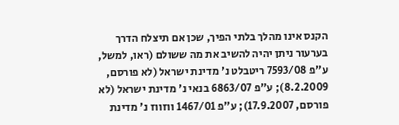הקנס אינו מהלך בלתי הפיך, שכן אם תיצלח הדרך בערעור ניתן יהיה להשיב את מה ששולם (ראו, למשל, ע"פ 7593/08 ריטבלט נ' מדינת ישראל (לא פורסם, 8.2.2009); ע"פ 6863/07 בנאי נ' מדינת ישראל (לא פורסם, 17.9.2007); ע"פ 1467/01 ווזווז נ' מדינת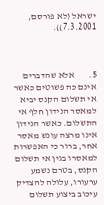ישראל (לא פורסם, 7.3.2001)).



5.        אלא שהדברים אינם כה פשוטים כאשר אי תשלום הקנס יביא למאסר הנידון חלף אי התשלום. כאשר הנידון אינו מרצה עונש מאסר אחר, ברור כי האפשרות למאסרו בגין אי תשלום הקנס, בטרם נשמע ערעורו, עלולה להצדיק עיכוב ביצוע תשלום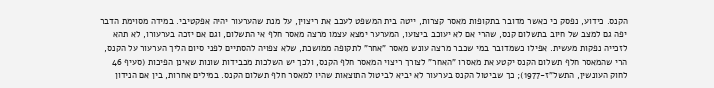הקנס. כידוע, נפסק כי כאשר מדובר בתקופות מאסר קצרות, ייטה בית המשפט לעכב את ריצוין, על מנת שהערעור יהיה אפקטיבי. במידה מסוימת הדבר יפה גם למצב של חיוב בתשלום קנס, שהרי אם לא יעוכב ביצועו, המערער ימצא עצמו מרצה מאסר חלף אי התשלום, וגם אם יזכה בערעורו, לא תהא לזכייה נפקות מעשית. אפילו כשמדובר במי שכבר מרצה עונש מאסר "אחר" לתקופה ממושכת, שלא צפויה להסתיים לפני סיום הליך הערעור על הקנס, הרי שהמאסר חלף תשלום הקנס יקטע את מאסרו "האחר" לצורך ריצוי המאסר חלף הקנס, ולכך יש השלכות מכבידות שונות שאינן הפיכות (סעיף 46 לחוק העונשין, התשל"ז-1977); כך שביטול הקנס בערעור לא יביא לביטול התוצאות שהיו למאסר חלף תשלום הקנס. במילים אחרות, בין אם הנידון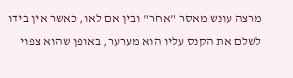מרצה עונש מאסר "אחר" ובין אם לאו, כאשר אין בידו לשלם את הקנס עליו הוא מערער, באופן שהוא צפוי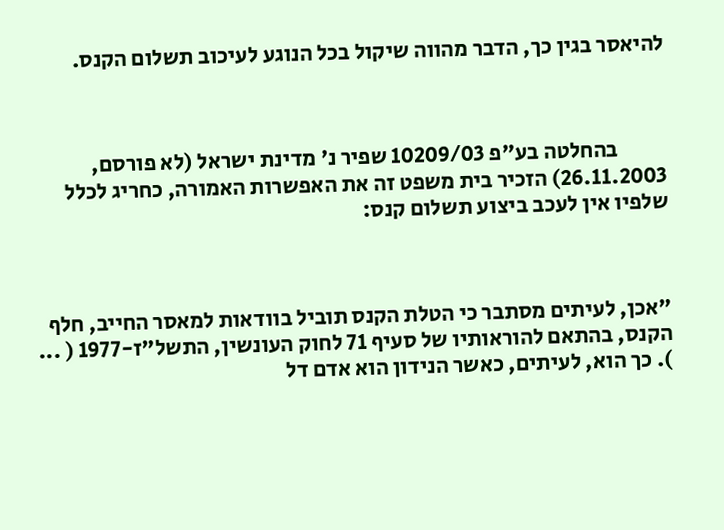להיאסר בגין כך, הדבר מהווה שיקול בכל הנוגע לעיכוב תשלום הקנס.



           בהחלטה בע"פ 10209/03 שפיר נ' מדינת ישראל (לא פורסם, 26.11.2003) הזכיר בית משפט זה את האפשרות האמורה, כחריג לכלל שלפיו אין לעכב ביצוע תשלום קנס:



"אכן, לעיתים מסתבר כי הטלת הקנס תוביל בוודאות למאסר החייב, חלף הקנס, בהתאם להוראותיו של סעיף 71 לחוק העונשין, התשל"ז-1977 ( ... ). כך הוא, לעיתים, כאשר הנידון הוא אדם דל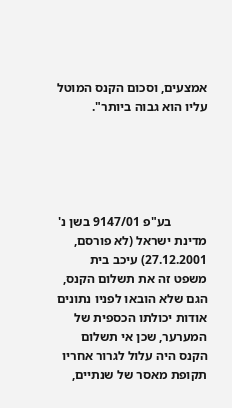אמצעים, וסכום הקנס המוטל עליו הוא גבוה ביותר".





           בע"פ 9147/01 בשן נ' מדינת ישראל (לא פורסם, 27.12.2001) עיכב בית משפט זה את תשלום הקנס, הגם שלא הובאו לפניו נתונים אודות יכולתו הכספית של המערער, שכן אי תשלום הקנס היה עלול לגרור אחריו תקופת מאסר של שנתיים,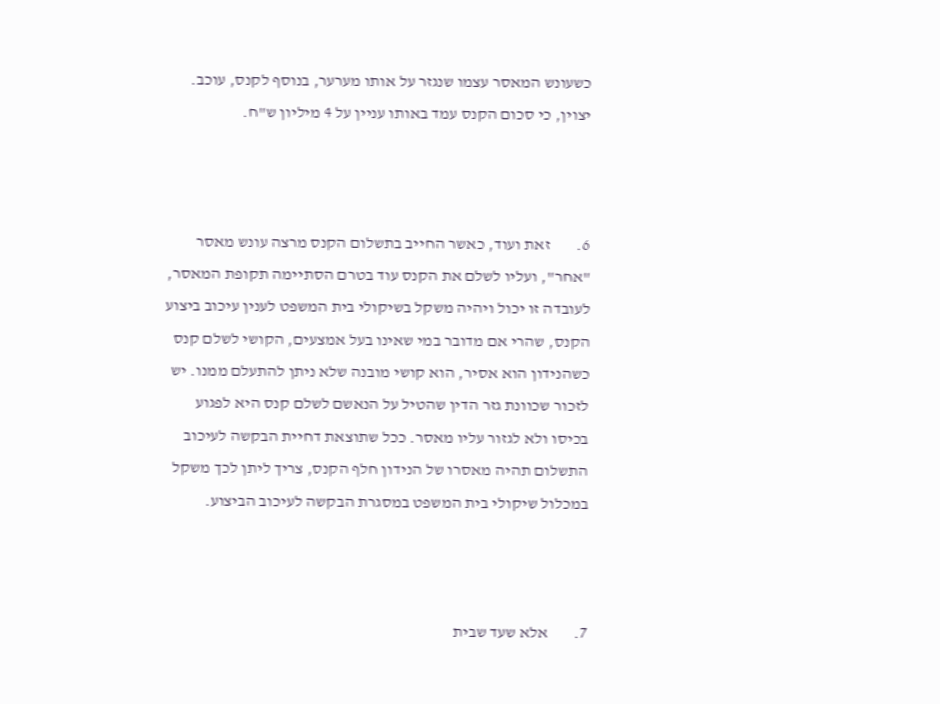כשעונש המאסר עצמו שנגזר על אותו מערער, בנוסף לקנס, עוכב. יצוין, כי סכום הקנס עמד באותו עניין על 4 מיליון ש"ח.



6.        זאת ועוד, כאשר החייב בתשלום הקנס מרצה עונש מאסר "אחר", ועליו לשלם את הקנס עוד בטרם הסתיימה תקופת המאסר, לעובדה זו יכול ויהיה משקל בשיקולי בית המשפט לענין עיכוב ביצוע הקנס, שהרי אם מדובר במי שאינו בעל אמצעים, הקושי לשלם קנס כשהנידון הוא אסיר, הוא קושי מובנה שלא ניתן להתעלם ממנו. יש לזכור שכוונת גזר הדין שהטיל על הנאשם לשלם קנס היא לפגוע בכיסו ולא לגזור עליו מאסר. ככל שתוצאת דחיית הבקשה לעיכוב התשלום תהיה מאסרו של הנידון חלף הקנס, צריך ליתן לכך משקל במכלול שיקולי בית המשפט במסגרת הבקשה לעיכוב הביצוע.



7.        אלא שעד שבית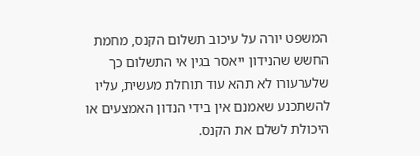המשפט יורה על עיכוב תשלום הקנס, מחמת החשש שהנידון ייאסר בגין אי התשלום כך שלערעורו לא תהא עוד תוחלת מעשית, עליו להשתכנע שאמנם אין בידי הנדון האמצעים או היכולת לשלם את הקנס.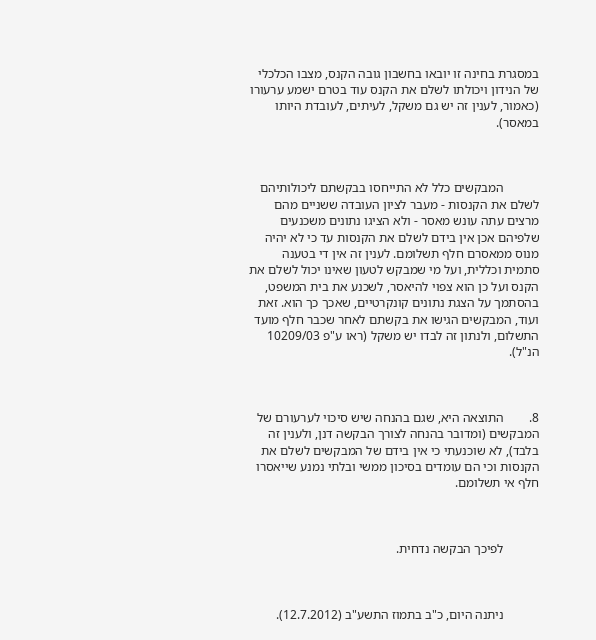במסגרת בחינה זו יובאו בחשבון גובה הקנס, מצבו הכלכלי של הנידון ויכולתו לשלם את הקנס עוד בטרם ישמע ערעורו (כאמור, לענין זה יש גם משקל, לעיתים, לעובדת היותו במאסר).



           המבקשים כלל לא התייחסו בבקשתם ליכולותיהם לשלם את הקנסות - מעבר לציון העובדה ששניים מהם מרצים עתה עונש מאסר - ולא הציגו נתונים משכנעים שלפיהם אכן אין בידם לשלם את הקנסות עד כי לא יהיה מנוס ממאסרם חלף תשלומם. לענין זה אין די בטענה סתמית וכללית, ועל מי שמבקש לטעון שאינו יכול לשלם את הקנס ועל כן הוא צפוי להיאסר, לשכנע את בית המשפט, בהסתמך על הצגת נתונים קונקרטיים, שאכך כך הוא. זאת ועוד, המבקשים הגישו את בקשתם לאחר שכבר חלף מועד התשלום, ולנתון זה לבדו יש משקל (ראו ע"פ 10209/03 הנ"ל).



8.        התוצאה היא, שגם בהנחה שיש סיכוי לערעורם של המבקשים (ומדובר בהנחה לצורך הבקשה דנן, ולענין זה בלבד), לא שוכנעתי כי אין בידם של המבקשים לשלם את הקנסות וכי הם עומדים בסיכון ממשי ובלתי נמנע שייאסרו חלף אי תשלומם.



           לפיכך הבקשה נדחית.



           ניתנה היום, כ"ב בתמוז התשע"ב (12.7.2012).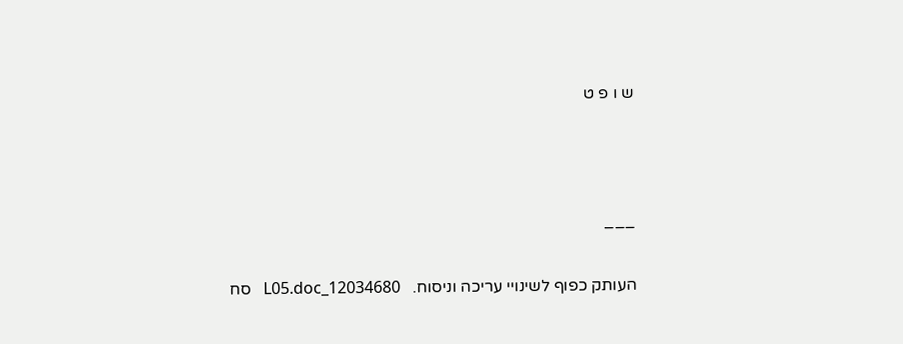ש ו פ ט



___

העותק כפוף לשינויי עריכה וניסוח.   12034680_L05.doc   סח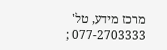מרכז מידע, טל' 077-2703333 ;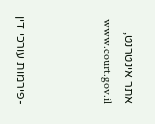אתר אינטרנט,  www.court.gov.il



-פירמות עורכי דין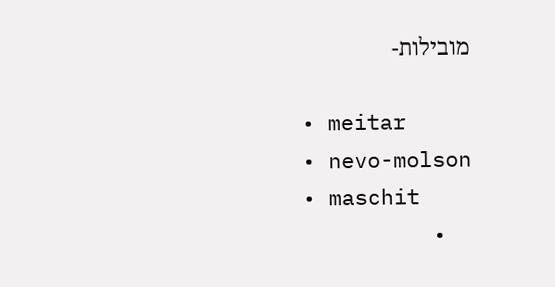מובילות-

  • meitar
  • nevo-molson
  • maschit
  •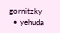gornitzky
  • yehuda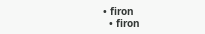• firon
  • firon